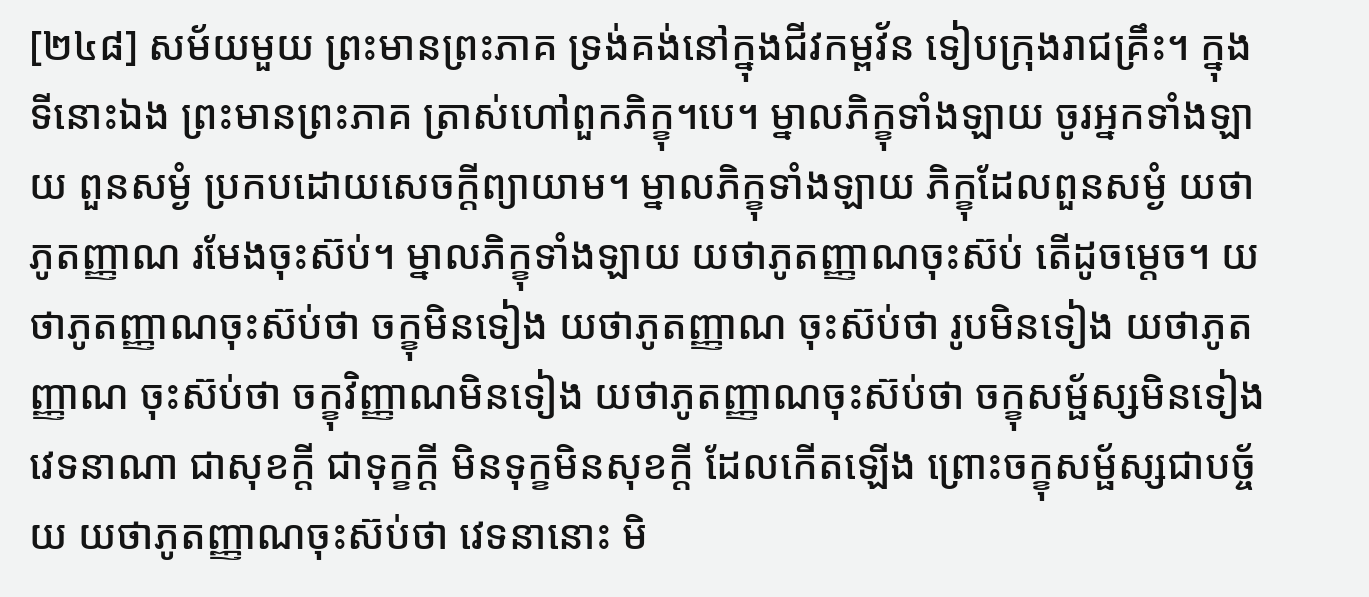[២៤៨] សម័យមួយ ព្រះមានព្រះភាគ ទ្រង់គង់នៅក្នុងជីវកម្ពវ័ន ទៀបក្រុងរាជគ្រឹះ។ ក្នុងទីនោះឯង ព្រះមានព្រះភាគ ត្រាស់ហៅពួកភិក្ខុ។បេ។ ម្នាលភិក្ខុទាំងឡាយ ចូរអ្នកទាំងឡាយ ពួនសម្ងំ ប្រកបដោយសេចក្តីព្យាយាម។ ម្នាលភិក្ខុទាំងឡាយ ភិក្ខុដែលពួនសម្ងំ យថាភូតញ្ញាណ រមែងចុះស៊ប់។ ម្នាលភិក្ខុទាំងឡាយ យថាភូតញ្ញាណចុះស៊ប់ តើដូចម្តេច។ យថាភូតញ្ញាណចុះស៊ប់ថា ចក្ខុមិនទៀង យថាភូតញ្ញាណ ចុះស៊ប់ថា រូបមិនទៀង យថាភូតញ្ញាណ ចុះស៊ប់ថា ចក្ខុវិញ្ញាណមិនទៀង យថាភូតញ្ញាណចុះស៊ប់ថា ចក្ខុសម្ផ័ស្សមិនទៀង វេទនាណា ជាសុខក្តី ជាទុក្ខក្តី មិនទុក្ខមិនសុខក្តី ដែលកើតឡើង ព្រោះចក្ខុសម្ផ័ស្សជាបច្ច័យ យថាភូតញ្ញាណចុះស៊ប់ថា វេទនានោះ មិ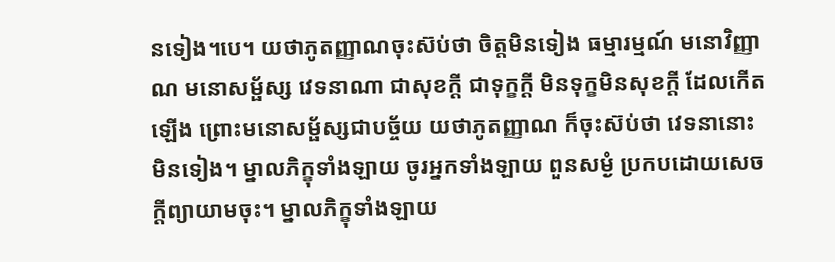នទៀង។បេ។ យថាភូតញ្ញាណចុះស៊ប់ថា ចិត្តមិនទៀង ធម្មារម្មណ៍ មនោវិញ្ញាណ មនោសម្ផ័ស្ស វេទនាណា ជាសុខក្តី ជាទុក្ខក្តី មិនទុក្ខមិនសុខក្តី ដែលកើតឡើង ព្រោះមនោសម្ផ័ស្សជាបច្ច័យ យថាភូតញ្ញាណ ក៏ចុះស៊ប់ថា វេទនានោះ មិនទៀង។ ម្នាលភិក្ខុទាំងឡាយ ចូរអ្នកទាំងឡាយ ពួនសម្ងំ ប្រកបដោយសេចក្តីព្យាយាមចុះ។ ម្នាលភិក្ខុទាំងឡាយ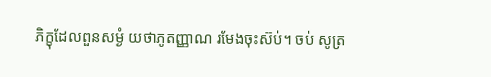ភិក្ខុដែលពួនសម្ងំ យថាភូតញ្ញាណ រមែងចុះស៊ប់។ ចប់ សូត្រ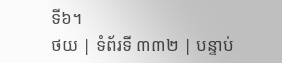ទី៦។
ថយ | ទំព័រទី ៣៣២ | បន្ទាប់